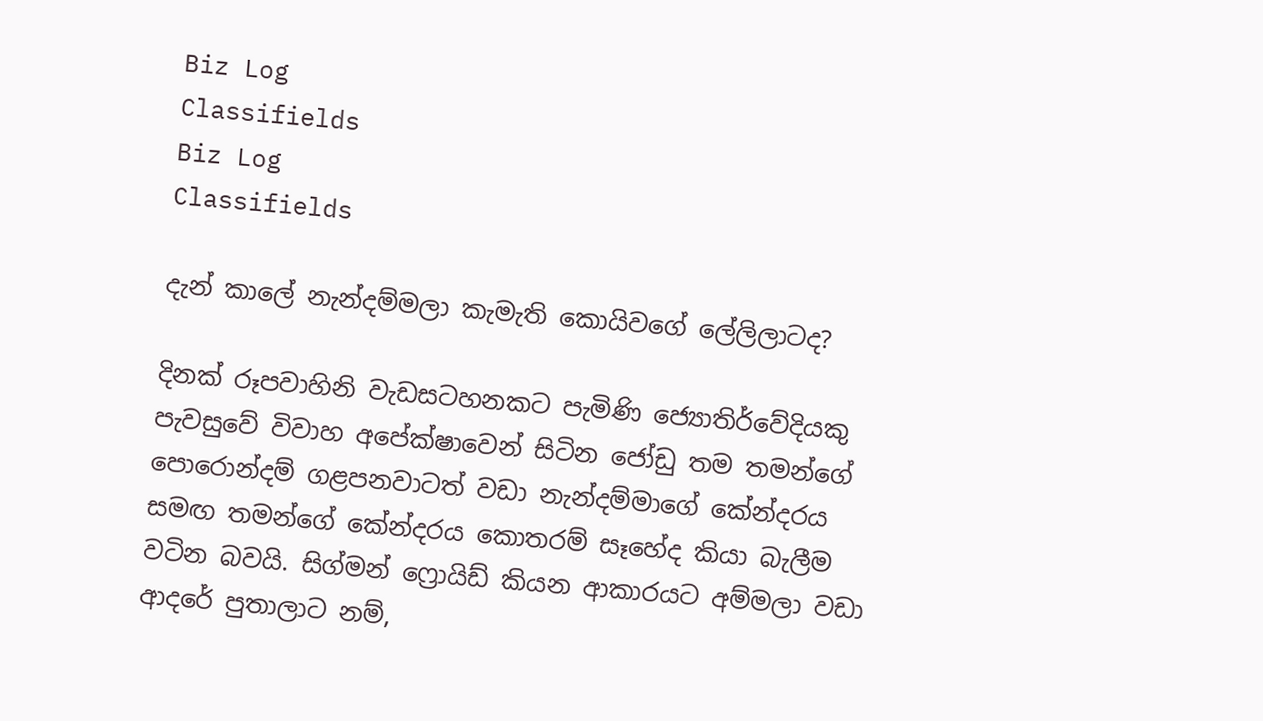Biz Log
Classifields
Biz Log
Classifields

දැන් කාලේ නැන්දම්මලා කැමැති කොයිවගේ ලේලිලාටද?

දිනක් රූපවාහිනි වැඩසටහනකට පැමිණි ජ්‍යොතිර්වේදියකු පැවසුවේ විවාහ අපේක්ෂාවෙන් සිටින ජෝඩු තම තමන්ගේ පොරොන්දම් ගළපනවාටත් වඩා නැන්දම්මාගේ කේන්දරය සමඟ තමන්ගේ කේන්දරය කොතරම් සෑහේද කියා බැලීම වටින බවයි. සිග්මන් ‍‍ෆ්‍රොයිඩ් කියන ආකාරයට අම්මලා වඩා ආදරේ පුතාලාට නම්,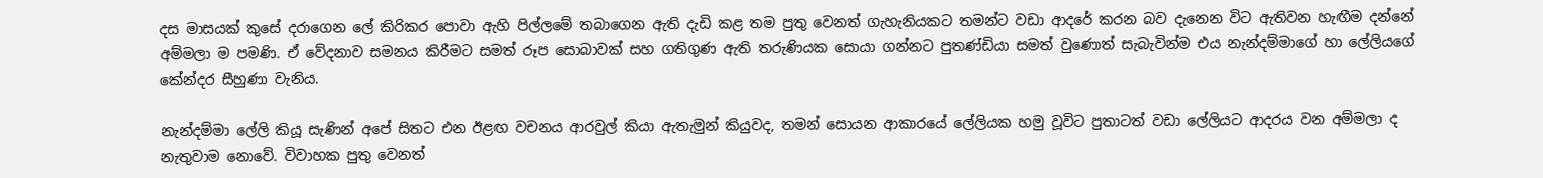දස මාසයක් කුසේ දරාගෙන ලේ කිරිකර පොවා ඇහි පිල්ලමේ තබාගෙන ඇති දැඩි කළ තම පුතු වෙනත් ගැහැනියකට තමන්ට වඩා ආදරේ කරන බව දැනෙන විට ඇතිවන හැඟීම දන්නේ අම්මලා ම පමණි. ඒ වේදනාව සමනය කිරීමට සමත් රූප සොබාවක් සහ ගතිගුණ ඇති තරුණියක සොයා ගන්නට පුතණ්ඩියා සමත් වුණොත් සැබැවින්ම එය නැන්දම්මාගේ හා ලේලියගේ කේන්දර සීහුණා වැනිය.

නැන්දම්මා ලේලි කියූ සැණින් අපේ සිතට එන ඊළඟ වචනය ආරවුල් කියා ඇතැමුන් කියුවද, තමන් සොයන ආකාරයේ ලේලියක හමු වූවිට පුතාටත් වඩා ලේලියට ආදරය වන අම්මලා ද නැතුවාම නොවේ. විවාහක පුතු වෙනත්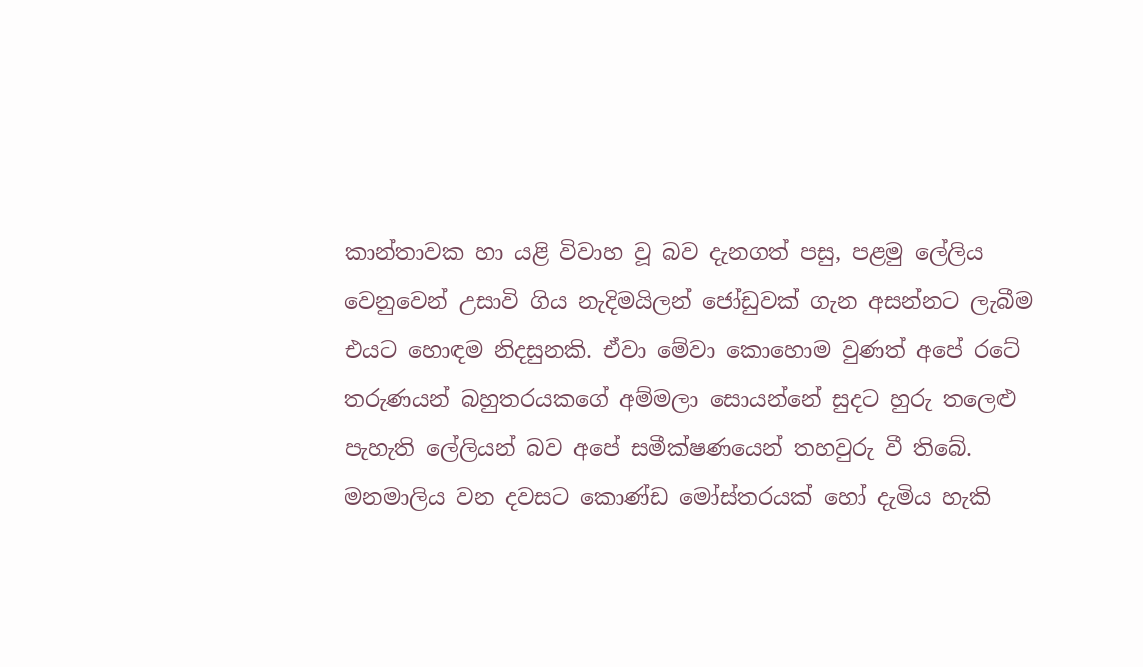කාන්තාවක හා යළි විවාහ වූ බව දැනගත් පසු, පළමු ලේලිය වෙනුවෙන් උසාවි ගිය නැදිමයිලන් ජෝඩුවක් ගැන අසන්නට ලැබීම එයට හොඳම නිදසුනකි. ඒවා මේවා කොහොම වුණත් අපේ රටේ තරුණයන් බහුතරයකගේ අම්මලා සොයන්නේ සුදට හුරු තලෙළු පැහැති ලේලියන් බව අපේ සමීක්ෂණයෙන් තහවුරු වී තිබේ. මනමාලිය වන දවසට කොණ්ඩ මෝස්තරයක් හෝ දැමිය හැකි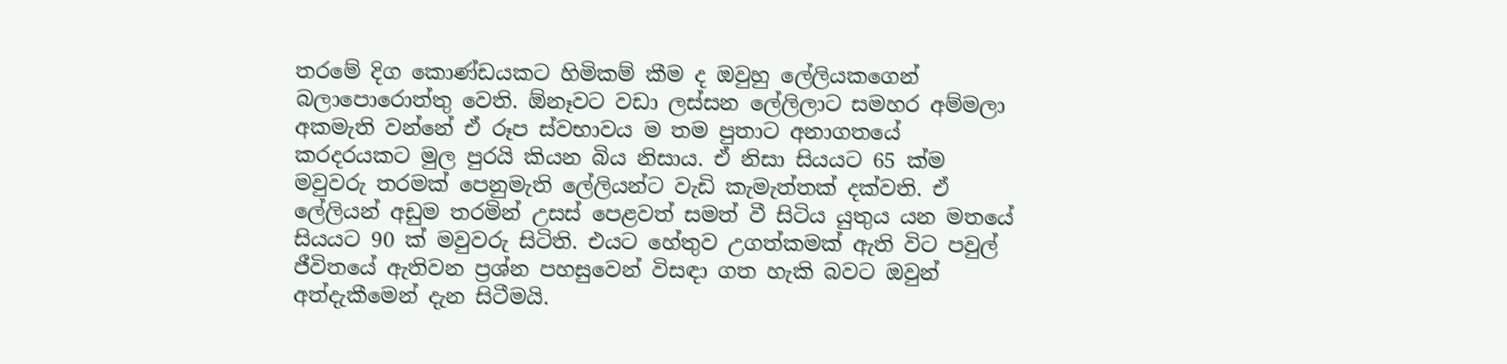තරමේ දිග කොණ්ඩයකට හිමිකම් කීම ද ඔවුහු ලේලියකගෙන් බලාපොරොත්තු වෙති. ඕනෑවට වඩා ලස්සන ලේලිලාට සමහර අම්මලා අකමැති වන්නේ ඒ රූප ස්වභාවය ම තම පුතාට අනාගතයේ කරදරයකට මුල පුරයි කියන බිය නිසාය. ඒ නිසා සියයට 65 ක්ම මවුවරු තරමක් පෙනුමැති ලේලියන්ට වැඩි කැමැත්තක් දක්වති. ඒ ලේලියන් අඩුම තරමින් උසස් පෙළවත් සමත් වී සිටිය යුතුය යන මතයේ සියයට 90 ක් මවුවරු සිටිති. එයට හේතුව උගත්කමක් ඇති විට පවුල් ජීවිතයේ ඇතිවන ප්‍රශ්න පහසුවෙන් විසඳා ගත හැකි බවට ඔවුන් අත්දැකීමෙන් දැන සිටීමයි.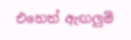එහෙත් ඇඟලුම්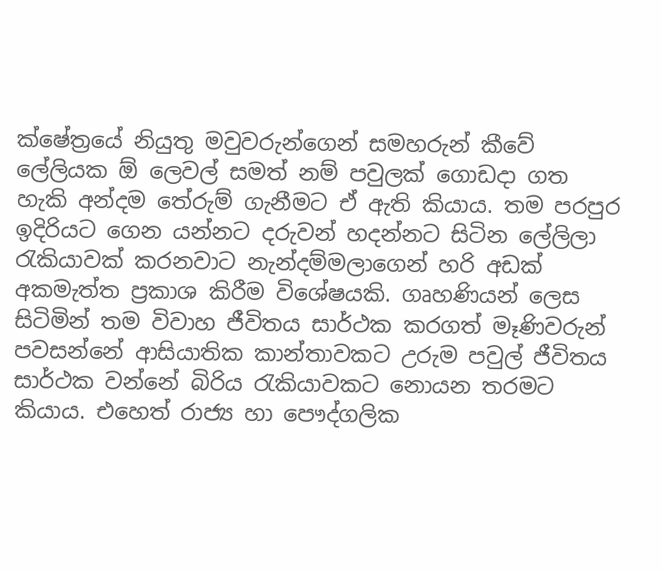ක්ෂේත්‍රයේ නියුතු මවුවරුන්ගෙන් සමහරුන් කීවේ ලේලියක ඕ ලෙවල් සමත් නම් පවුලක් ගොඩදා ගත හැකි අන්දම තේරුම් ගැනීමට ඒ ඇති කියාය. තම පරපුර ඉදිරියට ගෙන යන්නට දරුවන් හදන්නට සිටින ලේලිලා රැකියාවක් කරනවාට නැන්දම්මලාගෙන් හරි අඩක් අකමැත්ත ප්‍රකාශ කිරීම විශේෂයකි. ගෘහණියන් ලෙස සිටිමින් තම විවාහ ජීවිතය සාර්ථක කරගත් මෑණිවරුන් පවසන්නේ ආසියාතික කාන්තාවකට උරුම පවුල් ජීවිතය සාර්ථක වන්නේ බිරිය රැකියාවකට නොයන තරමට කියාය. එහෙත් රාජ්‍ය හා පෞද්ගලික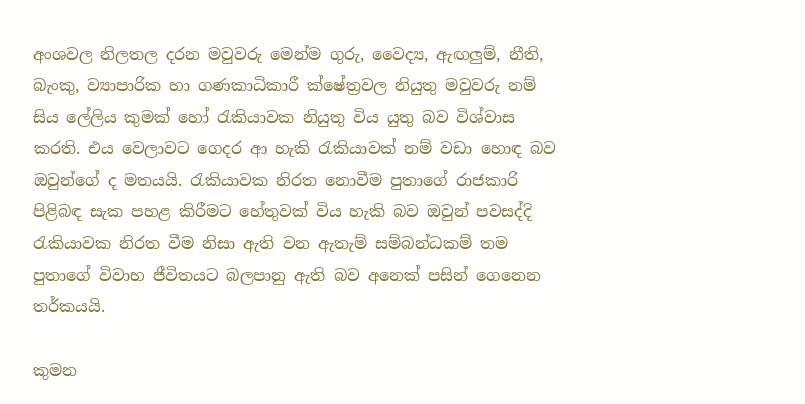අංශවල නිලතල දරන මවුවරු මෙන්ම ගුරු, වෛද්‍ය, ඇඟලුම්, නීති, බැංකු, ව්‍යාපාරික හා ගණකාධිකාරී ක්ෂේත්‍රවල නියුතු මවුවරු නම් සිය ලේලිය කුමක් හෝ රැකියාවක නියුතු විය යුතු බව විශ්වාස කරති. එය වෙලාවට ගෙදර ආ හැකි රැකියාවක් නම් වඩා හොඳ බව ඔවුන්ගේ ද මතයයි. රැකියාවක නිරත නොවීම පුතාගේ රාජකාරි පිළිබඳ සැක පහළ කිරීමට හේතුවක් විය හැකි බව ඔවුන් පවසද්දි රැකියාවක නිරත වීම නිසා ඇති වන ඇතැම් සම්බන්ධකම් තම පුතාගේ විවාහ ජීවිතයට බලපානු ඇති බව අනෙක් පසින් ගෙනෙන තර්කයයි.

කුමන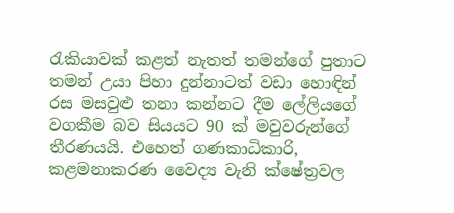රැකියාවක් කළත් නැතත් තමන්ගේ පුතාට තමන් උයා පිහා දුන්නාටත් වඩා හොඳින් රස මසවුළු තනා කන්නට දීම ලේලියගේ වගකීම බව සියයට 90 ක් මවුවරුන්ගේ තීරණයයි. එහෙත් ගණකාධිකාරි, කළමනාකරණ වෛද්‍ය වැනි ක්ෂේත්‍රවල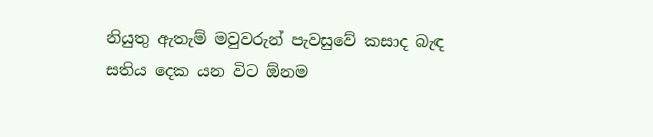නියුතු ඇතැම් මවුවරුන් පැවසුවේ කසාද බැඳ සතිය දෙක යන විට ඕනම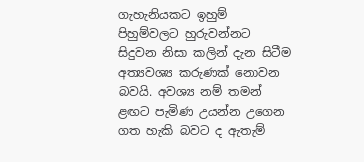ගැහැනියකට ඉහුම් පිහුම්වලට හුරුවන්නට සිදුවන නිසා කලින් දැන සිටීම අත්‍යවශ්‍ය කරුණක් නොවන බවයි. අවශ්‍ය නම් තමන් ළඟට පැමිණ උයන්න උගෙන ගත හැකි බවට ද ඇතැම්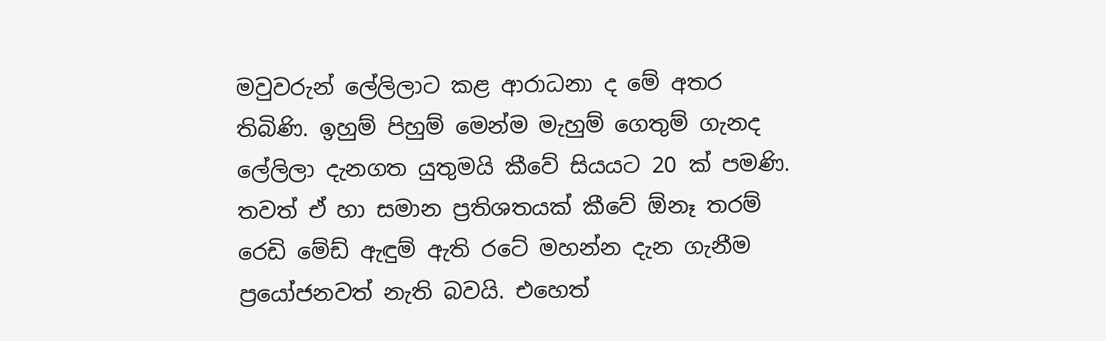මවුවරුන් ලේලිලාට කළ ආරාධනා ද මේ අතර තිබිණි. ඉහුම් පිහුම් මෙන්ම මැහුම් ගෙතුම් ගැනද ලේලිලා දැනගත යුතුමයි කීවේ සියයට 20 ක් පමණි. තවත් ඒ හා සමාන ප්‍රතිශතයක් කීවේ ඕනෑ තරම් රෙඩි මේඩ් ඇඳුම් ඇති රටේ මහන්න දැන ගැනීම ප්‍රයෝජනවත් නැති බවයි. එහෙත්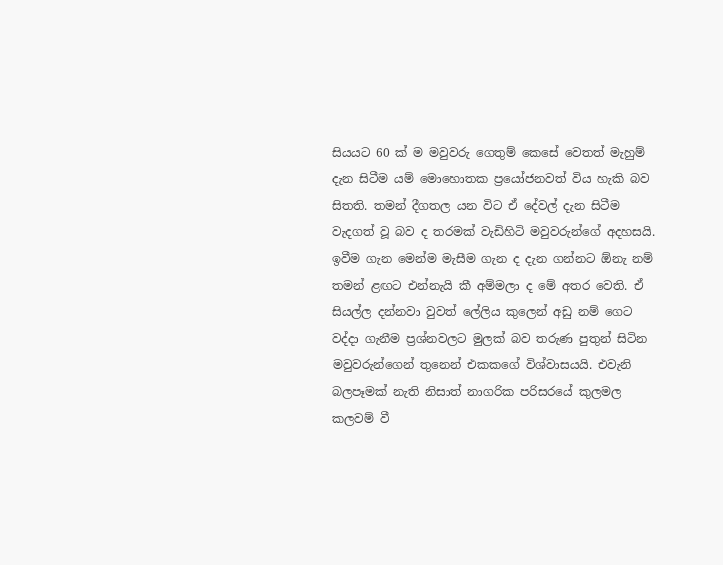සියයට 60 ක් ම මවුවරු ගෙතුම් කෙසේ වෙතත් මැහුම් දැන සිටීම යම් මොහොතක ප්‍රයෝජනවත් විය හැකි බව සිතති. තමන් දීගතල යන විට ඒ දේවල් දැන සිටීම වැදගත් වූ බව ද තරමක් වැඩිහිටි මවුවරුන්ගේ අදහසයි. ඉවීම ගැන මෙන්ම මැසීම ගැන ද දැන ගන්නට ඕනැ නම් තමන් ළඟට එන්නැයි කී අම්මලා ද මේ අතර වෙති. ඒ සියල්ල දන්නවා වුවත් ලේලිය කුලෙන් අඩු නම් ගෙට වද්දා ගැනීම ප්‍රශ්නවලට මුලක් බව තරුණ පුතුන් සිටින මවුවරුන්ගෙන් තුනෙන් එකකගේ විශ්වාසයයි. එවැනි බලපෑමක් නැති නිසාත් නාගරික පරිසරයේ කුලමල කලවම් වී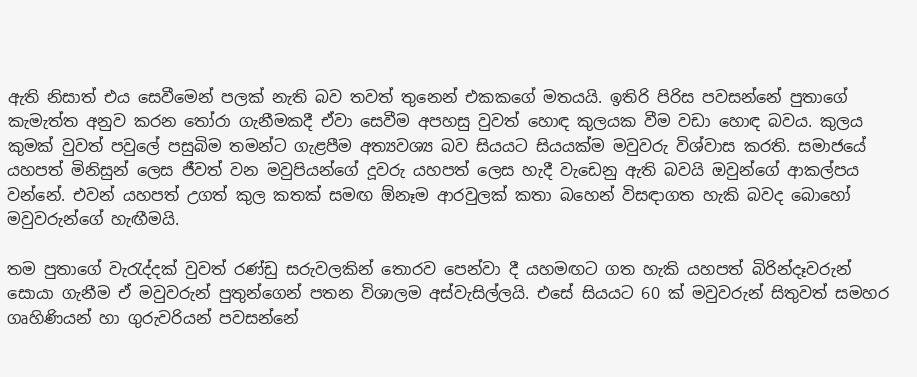ඇති නිසාත් එය සෙවීමෙන් පලක් නැති බව තවත් තුනෙන් එකකගේ මතයයි. ඉතිරි පිරිස පවසන්නේ පුතාගේ කැමැත්ත අනුව කරන තෝරා ගැනීමකදී ඒවා සෙවීම අපහසු වුවත් හොඳ කුලයක වීම වඩා හොඳ බවය. කුලය කුමක් වුවත් පවුලේ පසුබිම තමන්ට ගැළපීම අත්‍යවශ්‍ය බව සියයට සියයක්ම මවුවරු විශ්වාස කරති. සමාජයේ යහපත් මිනිසුන් ලෙස ජීවත් වන මවුපියන්ගේ දූවරු යහපත් ලෙස හැදී වැඩෙනු ඇති බවයි ඔවුන්ගේ ආකල්පය වන්නේ. එවන් යහපත් උගත් කුල කතක් සමඟ ඕනෑම ආරවුලක් කතා බහෙන් විසඳාගත හැකි බවද බොහෝ මවුවරුන්ගේ හැඟීමයි.

තම පුතාගේ වැරැද්දක් වුවත් රණ්ඩු සරුවලකින් තොරව පෙන්වා දී යහමඟට ගත හැකි යහපත් බිරින්දෑවරුන් සොයා ගැනීම ඒ මවුවරුන් පුතුන්ගෙන් පතන විශාලම අස්වැසිල්ලයි. එසේ සියයට 60 ක් මවුවරුන් සිතුවත් සමහර ගෘහිණියන් හා ගුරුවරියන් පවසන්නේ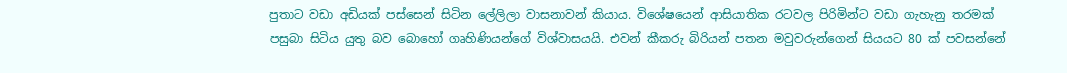පුතාට වඩා අඩියක් පස්සෙන් සිටින ලේලිලා වාසනාවන් කියාය. විශේෂයෙන් ආසියාතික රටවල පිරිමින්ට වඩා ගැහැනු තරමක් පසුබා සිටිය යුතු බව බොහෝ ගෘහිණියන්ගේ විශ්වාසයයි. එවන් කීකරු බිරියන් පතන මවුවරුන්ගෙන් සියයට 80 ක් පවසන්නේ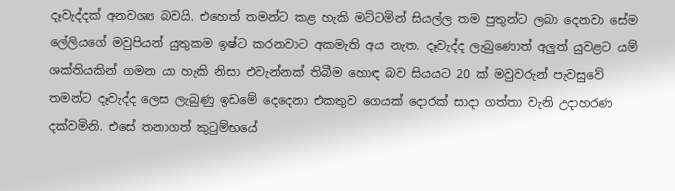දෑවැද්දක් අනවශ්‍ය බවයි. එහෙත් තමන්ට කළ හැකි මට්ටමින් සියල්ල තම පුතුන්ට ලබා දෙනවා සේම ලේලියගේ මවුපියන් යුතුකම ඉෂ්ට කරනවාට අකමැති අය නැත. දෑවැද්ද ලැබුණොත් අලුත් යුවළට යම් ශක්තියකින් ගමන යා හැකි නිසා එවැන්නක් තිබීම හොඳ බව සියයට 20 ක් මවුවරුන් පැවසුවේ තමන්ට දෑවැද්ද ලෙස ලැබුණු ඉඩමේ දෙදෙනා එකතුව ගෙයක් ‍දොරක් සාදා ගත්තා වැනි උදාහරණ දක්වමිනි. එසේ තනාගත් කුටුම්භයේ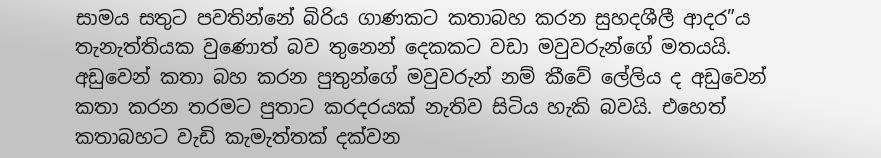සාමය සතුට පවතින්නේ බිරිය ගාණකට කතාබහ කරන සුහදශීලී ආදර”ය තැනැත්තියක වුණොත් බව තුනෙන් දෙකකට වඩා මවුවරුන්ගේ මතයයි. අඩුවෙන් කතා බහ කරන පුතුන්ගේ මවුවරුන් නම් කීවේ ලේලිය ද අඩුවෙන් කතා කරන තරමට පුතාට කරදරයක් නැතිව සිටිය හැකි බවයි. එහෙත් කතාබහට වැඩි කැමැත්තක් දක්වන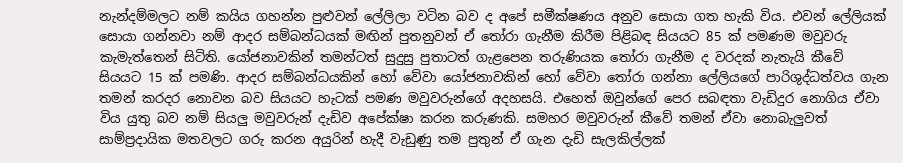නැන්දම්මලට නම් කයිය ගහන්න පුළුවන් ලේලිලා වටින බව ද අපේ සමීක්ෂණය අනුව සොයා ගත හැකි විය. එවන් ලේලියක් සොයා ගන්නවා නම් ආදර සම්බන්ධයක් මඟින් පුතනුවන් ඒ තෝරා ගැනීම කිරීම පිළිබඳ සියයට 85 ක් පමණම මවුවරු කැමැත්තෙන් සිටිති. යෝජනාවකින් තමන්ටත් සුදුසු පුතාටත් ගැළපෙන තරුණියක තෝරා ගැනීම ද වරදක් නැතැයි කීවේ සියයට 15 ක් පමණි. ආදර සම්බන්ධයකින් හෝ වේවා යෝජනාවකින් හෝ වේවා තෝරා ගන්නා ලේලියගේ පාරිශුද්ධත්වය ගැන තමන් කරදර නොවන බව සියයට හැටක් පමණ මවුවරුන්ගේ අදහසයි. එහෙත් ඔවුන්ගේ පෙර සබඳතා වැඩිදුර නොගිය ඒවා විය යුතු බව නම් සියලු මවුවරුන් දැඩිව අපේක්ෂා කරන කරුණකි. සමහර මවුවරුන් කීවේ තමන් ඒවා නොබැලුවත් සාම්ප්‍රදායික මතවලට ගරු කරන අයුරින් හැදී වැඩුණු තම පුතුන් ඒ ගැන දැඩි සැලකිල්ලක්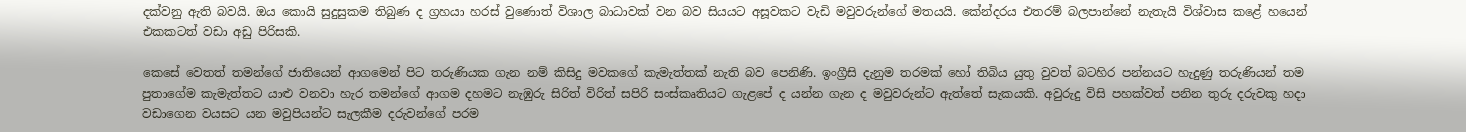දක්වනු ඇති බවයි. ඔය කොයි සුදුසුකම තිබුණ ද ග්‍රහයා හරස් වුණොත් විශාල බාධාවක් වන බව සියයට අසූවකට වැඩි මවුවරුන්ගේ මතයයි. කේන්දරය එතරම් බලපාන්නේ නැතැයි විශ්වාස කළේ හයෙන් එකකටත් වඩා අඩු පිරිසකි.

කෙසේ වෙතත් තමන්ගේ ජාතියෙන් ආගමෙන් පිට තරුණියක ගැන නම් කිසිදු මවකගේ කැමැත්තක් නැති බව පෙනිණි. ඉංග්‍රීසි දැනුම තරමක් හෝ තිබිය යුතු වුවත් බටහිර පන්නයට හැදුණු තරුණියන් තම පුතාගේම කැමැත්තට යාළු වනවා හැර තමන්ගේ ආගම දහමට නැඹුරු සිරිත් විරිත් සපිරි සංස්කෘතියට ගැළපේ ද යන්න ගැන ද මවුවරුන්ට ඇත්තේ සැකයකි. අවුරුදු විසි පහක්වත් පනින තුරු දරුවකු හදා වඩාගෙන වයසට යන මවුපියන්ට සැලකීම දරුවන්ගේ පරම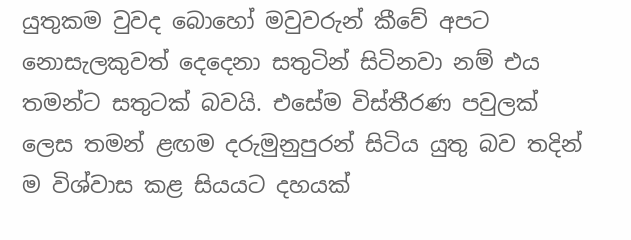යුතුකම වුවද බොහෝ මවුවරුන් කීවේ අපට නොසැලකුවත් දෙදෙනා සතුටින් සිටිනවා නම් එය තමන්ට සතුටක් බවයි. එසේම විස්තීරණ පවුලක් ලෙස තමන් ළඟම දරුමුනුපුරන් සිටිය යුතු බව තදින් ම විශ්වාස කළ සියයට දහයක්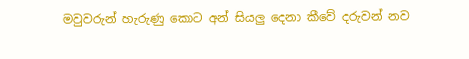මවුවරුන් හැරුණු කොට අන් සියලු දෙනා කීවේ දරුවන් නව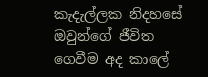කැදැල්ලක නිදහසේ ඔවුන්ගේ ජීවිත ගෙවීම අද කාලේ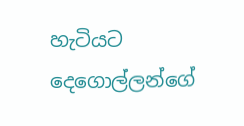හැටියට දෙගොල්ලන්ගේ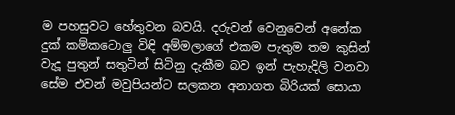ම පහසුවට හේතුවන බවයි. දරුවන් වෙනුවෙන් අනේක දුක් කම්කටොලු විඳි අම්මලාගේ එකම පැතුම තම කුසින් වැදූ පුතුන් සතුටින් සිටිනු දැකීම බව ඉන් පැහැදිලි වනවා සේම එවන් මවුපියන්ට සලකන අනාගත බිරියක් සොයා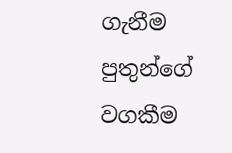ගැනීම පුතුන්ගේ වගකීම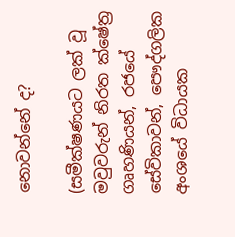නොවන්නේ ද?

(සමීක්ෂණයට ලක් වූ මවුවරුන් නිරත ක්ෂේත්‍ර ගෘහණියන්, රජයේ සේවිකාවන්, පෞද්ගලික අංශයේ විධායක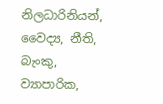නිලධාරිනියන්, වෛද්‍ය, නීති, බැංකු, ව්‍යාපාරික,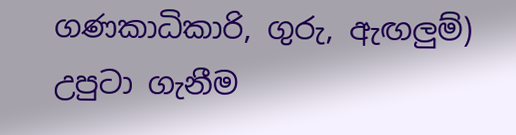ගණකාධිකාරි, ගුරු, ඇඟලුම්)
උපුටා ගැනීම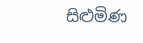සිළුමිණ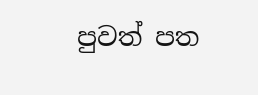පුවත් පත